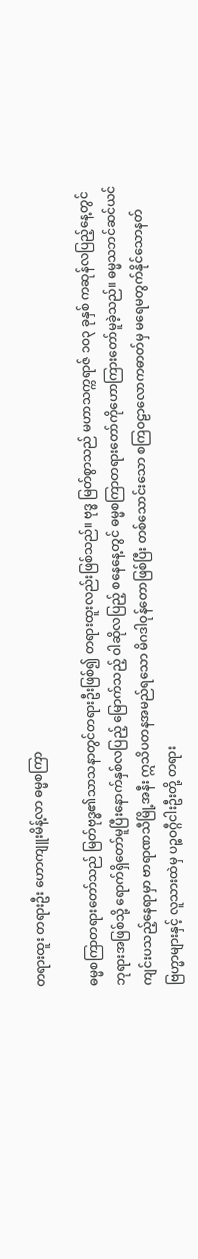တရားထူး တရားဦး ဟောကျူးမိန့်လာ ဓမ္မစကြာ

ဓမ္မစကြာတရားတော်သည် မြတ်ဗုဒ္ဓ၏သာသနာတွင်တရားဦးဖြစ်၍ တရားထူးလည်းဖြစ်သည်။ ဗုဒ္ဓ မြတ်စွာသည် မဟာသက္ကရာဇ် ၁ဝ၃ ခုနှစ် ကဆုန်လပြည့်နေ့တွင် ဘုရားအဖြစ်သို့ ရောက်ရှိတော်မူပြီးနောက်နှစ်လပြည့် မြောက်သည့် ဝါဆိုလပြည့် စနေနေ့တွင် ဓမ္မစကြာတရားတော်ကိုဟောကြားတော်မူခဲ့သည်။ ဓမ္မသဘင်ဆင်ယင် ကျင်းပသည့်နေရာမှာ ဗာရာဏသီမြို့အနီး ဣသိပတနအမည်ရသော မိဂဒါဝုန်တောဖြစ်ပြီး တစ်သောင်းသော စကြဝဠာလောကဓာတ်မှ မရေမတွက်နိုင်သောနတ်ဗြဟ္မာများနှင့် လူသားထဲမှ ပဉ္စဝဂ္ဂီငါးဦးတို့ တရား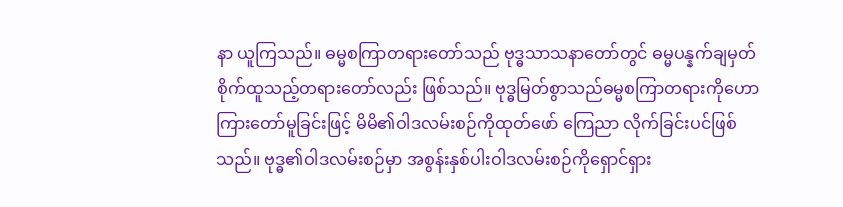နာ ယူကြသည်။ ဓမ္မစကြာတရားတော်သည် ဗုဒ္ဓသာသနာတော်တွင် ဓမ္မပန္နက်ချမှတ်စိုက်ထူသည့်တရားတော်လည်း ဖြစ်သည်။ ဗုဒ္ဓမြတ်စွာသည်ဓမ္မစကြာတရားကိုဟောကြားတော်မူခြင်းဖြင့် မိမိ၏ဝါဒလမ်းစဉ်ကိုထုတ်ဖော် ကြေညာ လိုက်ခြင်းပင်ဖြစ်သည်။ ဗုဒ္ဓ၏ဝါဒလမ်းစဉ်မှာ အစွန်းနှစ်ပါးဝါဒလမ်းစဉ်ကိုရှောင်ရှား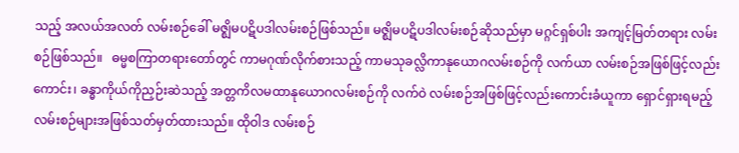သည့် အလယ်အလတ် လမ်းစဉ်ခေါ် မဇ္ဈိမပဋိပဒါလမ်းစဉ်ဖြစ်သည်။ မဇ္ဈိမပဋိပဒါလမ်းစဉ်ဆိုသည်မှာ မဂ္ဂင်ရှစ်ပါး အကျင့်မြတ်တရား လမ်းစဉ်ဖြစ်သည်။   ဓမ္မစကြာတရားတော်တွင် ကာမဂုဏ်လိုက်စားသည့် ကာမသုခလ္လိကာနုယောဂလမ်းစဉ်ကို လက်ယာ လမ်းစဉ်အဖြစ်ဖြင့်လည်းကောင်း၊ ခန္ဓာကိုယ်ကိုညှဉ်းဆဲသည့် အတ္တကိလမထာနုယောဂလမ်းစဉ်ကို လက်ဝဲ လမ်းစဉ်အဖြစ်ဖြင့်လည်းကောင်းခံယူကာ ရှောင်ရှားရမည့်လမ်းစဉ်များအဖြစ်သတ်မှတ်ထားသည်။ ထိုဝါဒ လမ်းစဉ်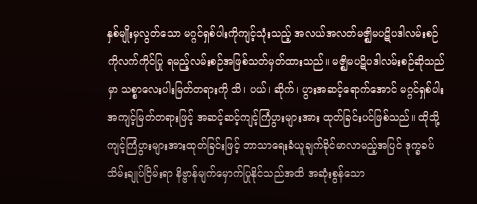နှစ်မျိုးမှလွတ်သော မဂ္ဂင်ရှစ်ပါးကိုကျင့်သုံးသည့် အလယ်အလတ်မဇ္ဈိမပဋိပဒါလမ်းစဉ်ကိုလက်ကိုင်ပြု ရမည့်လမ်းစဉ်အဖြစ်သတ်မှတ်ထားသည်။ မဇ္ဈိမပဋိပဒါလမ်းစဉ်ဆိုသည်မှာ သစ္စာလေးပါးမြတ်တရားကို သိ၊ ပယ်၊ ဆိုက်၊ ပွားအဆင့်ရောက်အောင် မဂ္ဂင်ရှစ်ပါးအကျင့်မြတ်တရားဖြင့် အဆင့်ဆင့်ကျင့်ကြံပွားများအား ထုတ်ခြင်းပင်ဖြစ်သည်။ ထိုသို့ကျင့်ကြံပွားများအားထုတ်ခြင်းဖြင့် ဘာသာရေးခံယူချက်ခိုင်မာလာမည့်အပြင် ဒုက္ခခပ်သိမ်းချုပ်ငြိမ်းရာ နိဗ္ဗာန်မျက်မှောက်ပြုနိုင်သည်အထိ အဆုံးစွန်သော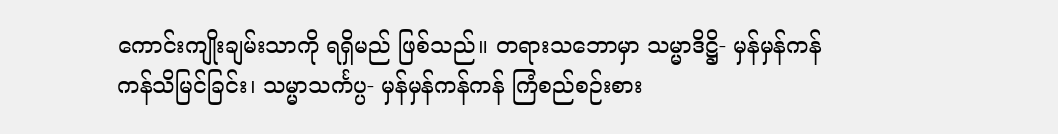ကောင်းကျိုးချမ်းသာကို ရရှိမည် ဖြစ်သည်။ တရားသဘောမှာ သမ္မာဒိဋ္ဌိ- မှန်မှန်ကန်ကန်သိမြင်ခြင်း၊ သမ္မာသင်္ကပ္ပ- မှန်မှန်ကန်ကန် ကြံစည်စဉ်းစား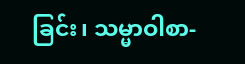ခြင်း၊ သမ္မာဝါစာ-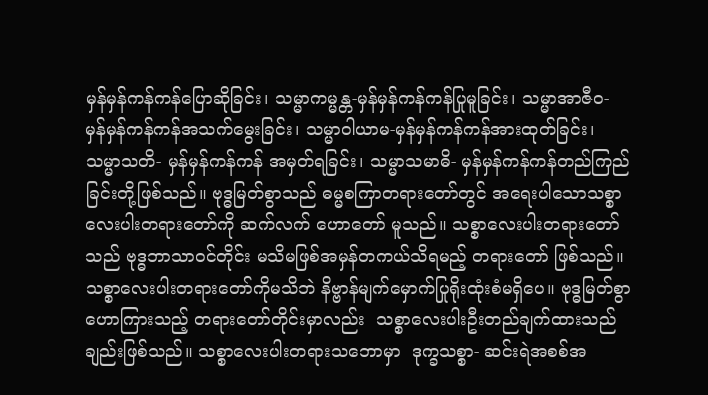မှန်မှန်ကန်ကန်ပြောဆိုခြင်း၊ သမ္မာကမ္မန္တ-မှန်မှန်ကန်ကန်ပြုမူခြင်း၊ သမ္မာအာဇီဝ- မှန်မှန်ကန်ကန်အသက်မွေးခြင်း၊ သမ္မာဝါယာမ-မှန်မှန်ကန်ကန်အားထုတ်ခြင်း၊ သမ္မာသတိ- မှန်မှန်ကန်ကန် အမှတ်ရခြင်း၊ သမ္မာသမာဓိ- မှန်မှန်ကန်ကန်တည်ကြည်ခြင်းတို့ဖြစ်သည်။ ဗုဒ္ဓမြတ်စွာသည် ဓမ္မစကြာတရားတော်တွင် အရေးပါသောသစ္စာလေးပါးတရားတော်ကို ဆက်လက် ဟောတော် မူသည်။ သစ္စာလေးပါးတရားတော်သည် ဗုဒ္ဓဘာသာဝင်တိုင်း မသိမဖြစ်အမှန်တကယ်သိရမည့် တရားတော် ဖြစ်သည်။ သစ္စာလေးပါးတရားတော်ကိုမသိဘဲ နိဗ္ဗာန်မျက်မှောက်ပြုရိုးထုံးစံမရှိပေ။ ဗုဒ္ဓမြတ်စွာဟောကြားသည့် တရားတော်တိုင်းမှာလည်း  သစ္စာလေးပါးဦးတည်ချက်ထားသည်ချည်းဖြစ်သည်။ သစ္စာလေးပါးတရားသဘောမှာ  ဒုက္ခသစ္စာ- ဆင်းရဲအစစ်အ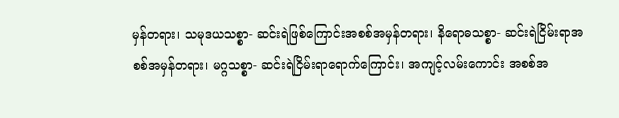မှန်တရား၊ သမုဒယသစ္စာ- ဆင်းရဲဖြစ်ကြောင်းအစစ်အမှန်တရား၊ နိရောဓသစ္စာ- ဆင်းရဲငြိမ်းရာအစစ်အမှန်တရား၊ မဂ္ဂသစ္စာ- ဆင်းရဲငြိမ်းရာရောက်ကြောင်း၊ အကျင့်လမ်းကောင်း အစစ်အ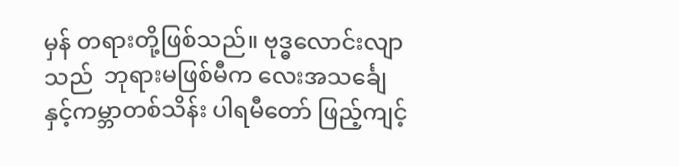မှန် တရားတို့ဖြစ်သည်။ ဗုဒ္ဓလောင်းလျာသည်  ဘုရားမဖြစ်မီက လေးအသင်္ချေနှင့်ကမ္ဘာတစ်သိန်း ပါရမီတော် ဖြည့်ကျင့်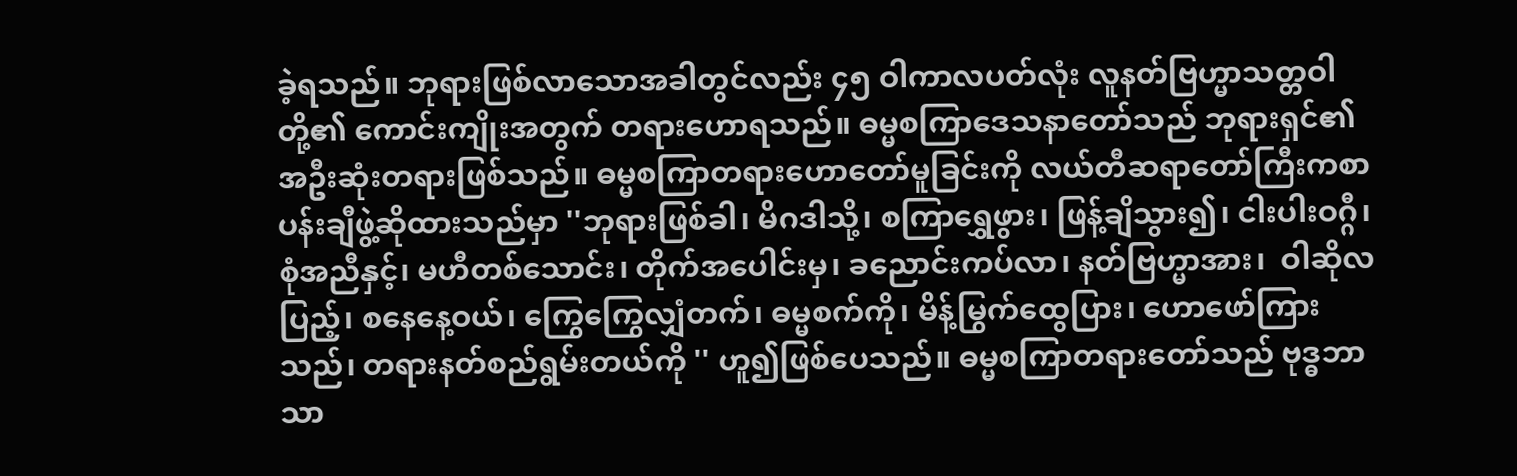ခဲ့ရသည်။ ဘုရားဖြစ်လာသောအခါတွင်လည်း ၄၅ ဝါကာလပတ်လုံး လူနတ်ဗြဟ္မာသတ္တဝါတို့၏ ကောင်းကျိုးအတွက် တရားဟောရသည်။ ဓမ္မစကြာဒေသနာတော်သည် ဘုရားရှင်၏အဦးဆုံးတရားဖြစ်သည်။ ဓမ္မစကြာတရားဟောတော်မူခြင်းကို လယ်တီဆရာတော်ကြီးကစာပန်းချီဖွဲ့ဆိုထားသည်မှာ ''ဘုရားဖြစ်ခါ၊ မိဂဒါသို့၊ စကြာရွှေဖွား၊ ဖြန့်ချိသွား၍၊ ငါးပါးဝဂ္ဂီ၊ စုံအညီနှင့်၊ မဟီတစ်သောင်း၊ တိုက်အပေါင်းမှ၊ ခညောင်းကပ်လာ၊ နတ်ဗြဟ္မာအား၊  ဝါဆိုလပြည့်၊ စနေနေ့ဝယ်၊ ကြွေကြွေလျှံတက်၊ ဓမ္မစက်ကို၊ မိန့်မြွက်ထွေပြား၊ ဟောဖော်ကြားသည်၊ တရားနတ်စည်ရွမ်းတယ်ကို '' ဟူ၍ဖြစ်ပေသည်။ ဓမ္မစကြာတရားတော်သည် ဗုဒ္ဓဘာသာ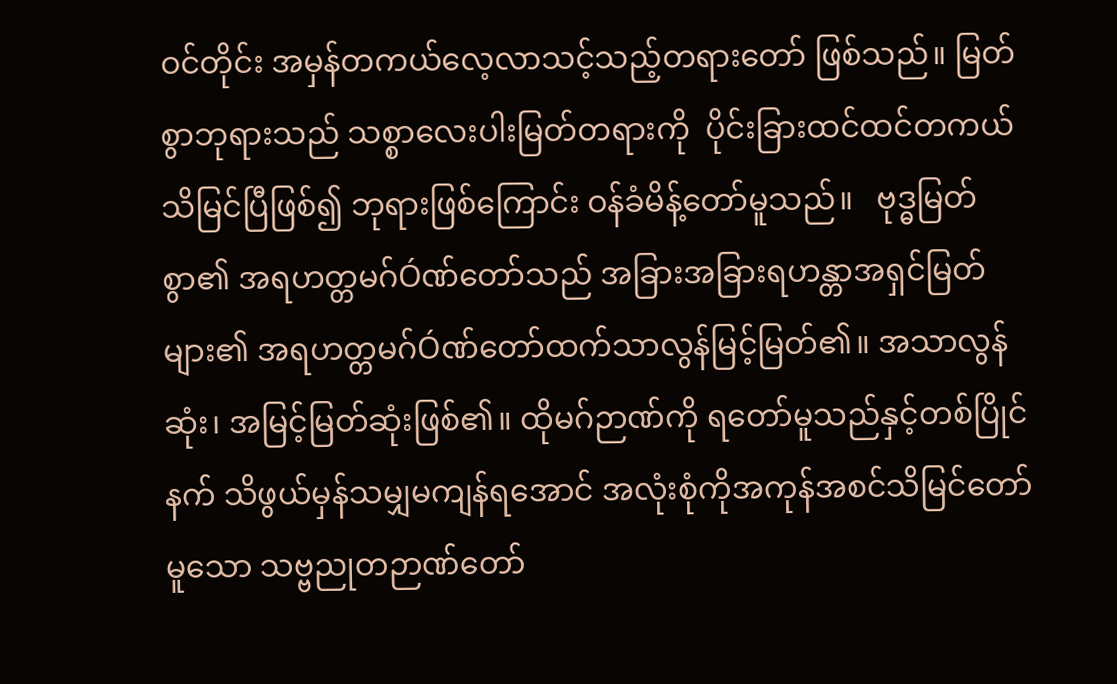ဝင်တိုင်း အမှန်တကယ်လေ့လာသင့်သည့်တရားတော် ဖြစ်သည်။ မြတ်စွာဘုရားသည် သစ္စာလေးပါးမြတ်တရားကို  ပိုင်းခြားထင်ထင်တကယ်သိမြင်ပြီဖြစ်၍ ဘုရားဖြစ်ကြောင်း ဝန်ခံမိန့်တော်မူသည်။   ဗုဒ္ဓမြတ်စွာ၏ အရဟတ္တမဂ်Óဏ်တော်သည် အခြားအခြားရဟန္တာအရှင်မြတ်များ၏ အရဟတ္တမဂ်Óဏ်တော်ထက်သာလွန်မြင့်မြတ်၏။ အသာလွန်ဆုံး၊ အမြင့်မြတ်ဆုံးဖြစ်၏။ ထိုမဂ်ဉာဏ်ကို ရတော်မူသည်နှင့်တစ်ပြိုင်နက် သိဖွယ်မှန်သမျှမကျန်ရအောင် အလုံးစုံကိုအကုန်အစင်သိမြင်တော်မူသော သဗ္ဗညုတဉာဏ်တော်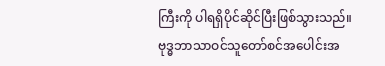ကြီးကို ပါရရှိပိုင်ဆိုင်ပြီးဖြစ်သွားသည်။ ဗုဒ္ဓဘာသာဝင်သူတော်စင်အပေါင်းအ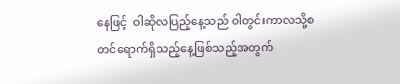နေဖြင့်  ဝါဆိုလပြည့်နေ့သည် ဝါတွင်းကာလသို့စတင်ရောက်ရှိသည့်နေ့ဖြစ်သည့်အတွက်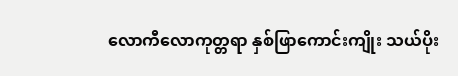လောကီလောကုတ္တရာ နှစ်ဖြာကောင်းကျိုး သယ်ပိုး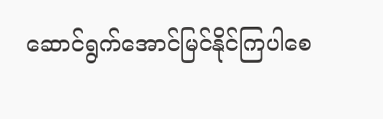ဆောင်ရွက်အောင်မြင်နိုင်ကြပါစေ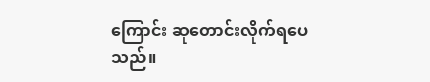ကြောင်း ဆုတောင်းလိုက်ရပေသည်။